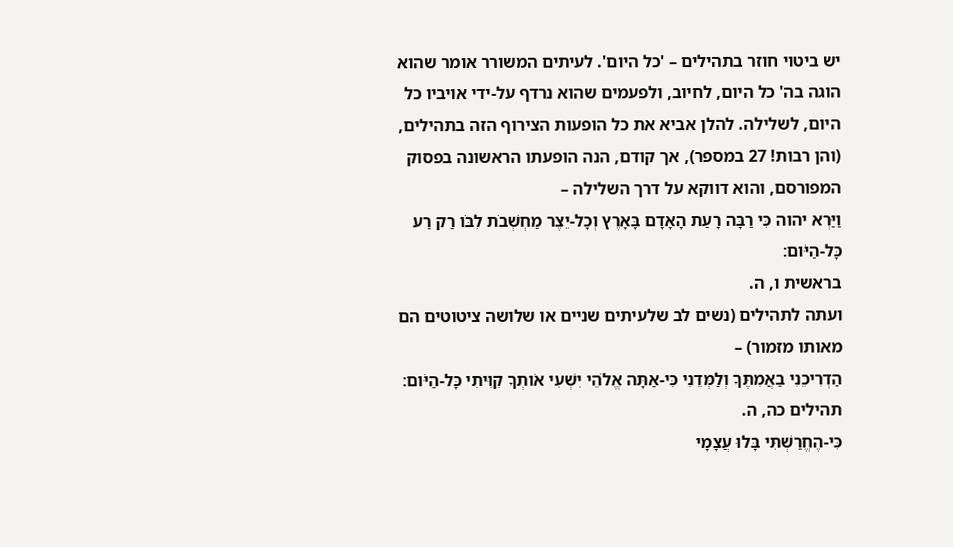יש ביטוי חוזר בתהילים – 'כל היום'. לעיתים המשורר אומר שהוא הוגה בה' כל היום, לחיוב, ולפעמים שהוא נרדף על-ידי אויביו כל היום, לשלילה. להלן אביא את כל הופעות הצירוף הזה בתהילים, (והן רבות! 27 במספר), אך קודם, הנה הופעתו הראשונה בפסוק המפורסם, והוא דווקא על דרך השלילה –
וַיַּרְא יהוה כִּי רַבָּה רָעַת הָאָדָם בָּאָרֶץ וְכָל-יֵצֶר מַחְשְׁבֹת לִבֹּו רַק רַע כָּל-הַיֹּום׃
בראשית ו, ה.
ועתה לתהילים (נשים לב שלעיתים שניים או שלושה ציטוטים הם מאותו מזמור) –
הַדְרִיכֵנִי בַאֲמִתֶּךָ וְלַמְּדֵנִי כִּי-אַתָּה אֱלֹהֵי יִשְׁעִי אֹותְךָ קִוִּיתִי כָּל-הַיֹּום׃
תהילים כה, ה.
כִּי-הֶחֱרַשְׁתִּי בָּלוּ עֲצָמָי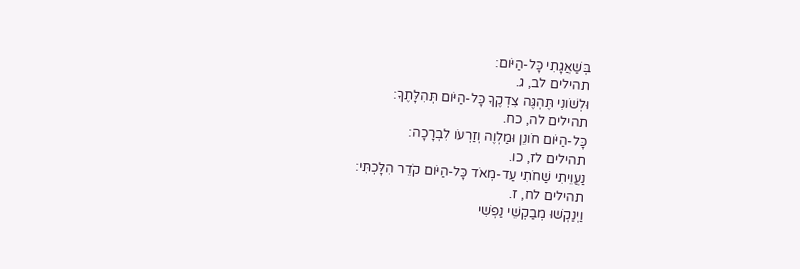בְּשַׁאֲגָתִי כָּל-הַיֹּום׃
תהילים לב, ג.
וּלְשֹׁונִי תֶּהְגֶּה צִדְקֶךָ כָּל-הַיֹּום תְּהִלָּתֶךָ׃
תהילים לה, כח.
כָּל-הַיֹּום חֹונֵן וּמַלְוֶה וְזַרְעֹו לִבְרָכָה׃
תהילים לז, כו.
נַעֲוֵיתִי שַׁחֹתִי עַד-מְאֹד כָּל-הַיֹּום קֹדֵר הִלָּכְתִּי׃
תהילים לח, ז.
וַיְנַקְשׁוּ מְבַקְשֵׁי נַפְשִׁי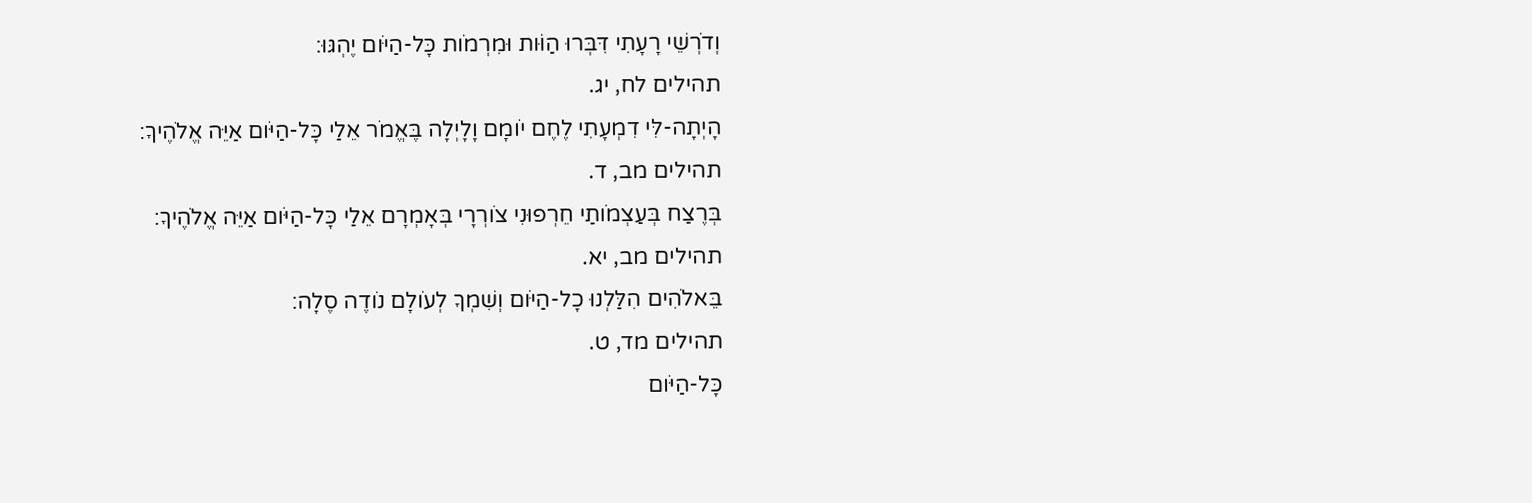וְדֹרְשֵׁי רָעָתִי דִּבְּרוּ הַוֹּות וּמִרְמֹות כָּל-הַיֹּום יֶהְגּוּ׃
תהילים לח, יג.
הָיְתָה-לִּי דִמְעָתִי לֶחֶם יֹומָם וָלָיְלָה בֶּאֱמֹר אֵלַי כָּל-הַיֹּום אַיֵּה אֱלֹהֶיךָ׃
תהילים מב, ד.
בְּרֶצַח בְּעַצְמֹותַי חֵרְפוּנִי צֹורְרָי בְּאָמְרָם אֵלַי כָּל-הַיֹּום אַיֵּה אֱלֹהֶיךָ׃
תהילים מב, יא.
בֵּאלֹהִים הִלַּלְנוּ כָל-הַיֹּום וְשִׁמְךָ לְעֹולָם נֹודֶה סֶלָה׃
תהילים מד, ט.
כָּל-הַיֹּום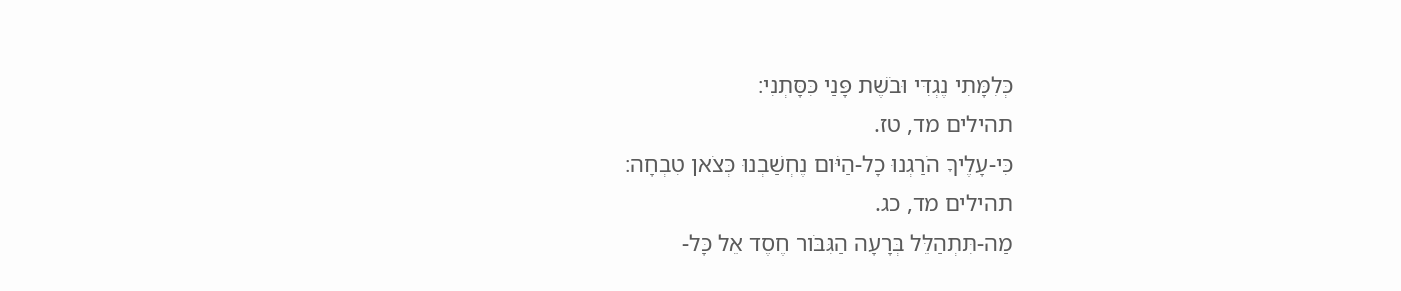כְּלִמָּתִי נֶגְדִּי וּבֹשֶׁת פָּנַי כִּסָּתְנִי׃
תהילים מד, טז.
כִּי-עָלֶיךָ הֹרַגְנוּ כָל-הַיֹּום נֶחְשַׁבְנוּ כְּצֹאן טִבְחָה׃
תהילים מד, כג.
מַה-תִּתְהַלֵּל בְּרָעָה הַגִּבֹּור חֶסֶד אֵל כָּל-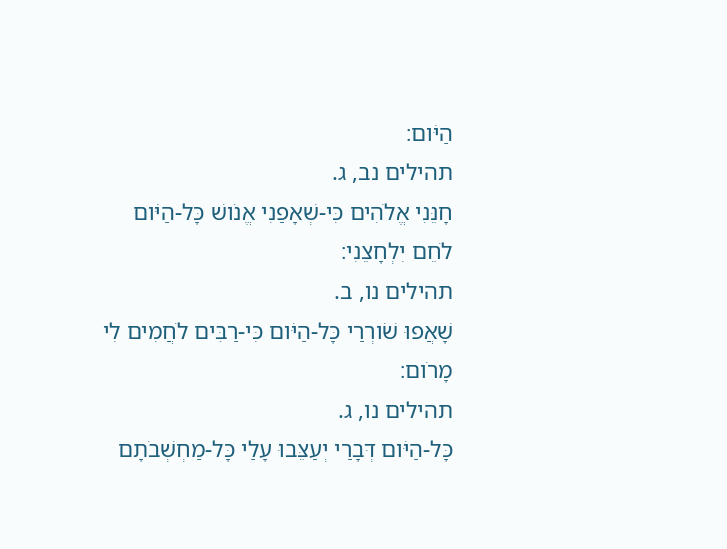הַיֹּום׃
תהילים נב, ג.
חָנֵּנִי אֱלֹהִים כִּי-שְׁאָפַנִי אֱנֹושׁ כָּל-הַיֹּום לֹחֵם יִלְחָצֵנִי׃
תהילים נו, ב.
שָׁאֲפוּ שֹׁורְרַי כָּל-הַיֹּום כִּי-רַבִּים לֹחֲמִים לִי מָרֹום׃
תהילים נו, ג.
כָּל-הַיֹּום דְּבָרַי יְעַצֵּבוּ עָלַי כָּל-מַחְשְׁבֹתָם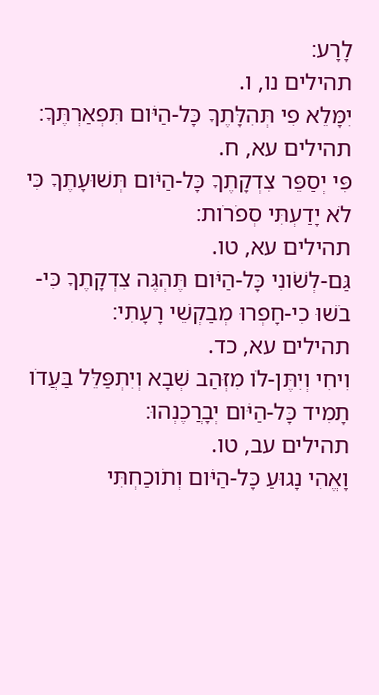לָרָע׃
תהילים נו, ו.
יִמָּלֵא פִי תְּהִלָּתֶךָ כָּל-הַיֹּום תִּפְאַרְתֶּךָ׃
תהילים עא, ח.
פִּי יְסַפֵּר צִדְקָתֶךָ כָּל-הַיֹּום תְּשׁוּעָתֶךָ כִּי לֹא יָדַעְתִּי סְפֹרֹות׃
תהילים עא, טו.
גַּם-לְשֹׁונִי כָּל-הַיֹּום תֶּהְגֶּה צִדְקָתֶךָ כִּי-בֹשׁוּ כִי-חָפְרוּ מְבַקְשֵׁי רָעָתִי׃
תהילים עא, כד.
וִיחִי וְיִתֶּן-לֹו מִזְּהַב שְׁבָא וְיִתְפַּלֵּל בַּעֲדֹו תָמִיד כָּל-הַיֹּום יְבָרֲכֶנְהוּ׃
תהילים עב, טו.
וָאֱהִי נָגוּעַ כָּל-הַיֹּום וְתֹוכַחְתִּי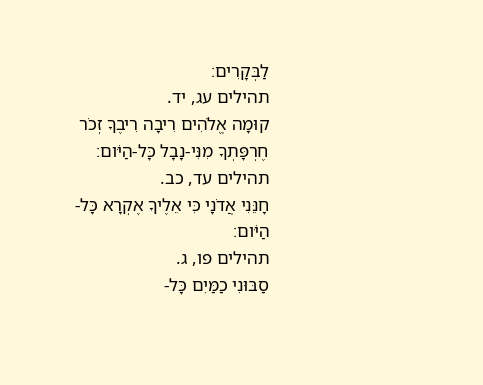לַבְּקָרִים׃
תהילים עג, יד.
קוּמָה אֱלֹהִים רִיבָה רִיבֶךָ זְכֹר חֶרְפָּתְךָ מִנִּי-נָבָל כָּל-הַיֹּום׃
תהילים עד, כב.
חָנֵּנִי אֲדֹנָי כִּי אֵלֶיךָ אֶקְרָא כָּל-הַיֹּום׃
תהילים פו, ג.
סַבּוּנִי כַמַּיִם כָּל-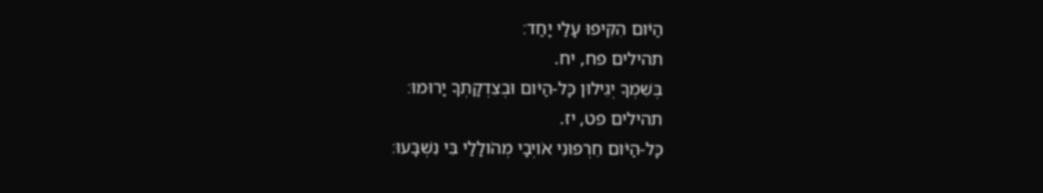הַיֹּום הִקִּיפוּ עָלַי יָחַד׃
תהילים פח, יח.
בְּשִׁמְךָ יְגִילוּן כָּל-הַיֹּום וּבְצִדְקָתְךָ יָרוּמוּ׃
תהילים פט, יז.
כָּל-הַיֹּום חֵרְפוּנִי אֹויְבָי מְהֹולָלַי בִּי נִשְׁבָּעוּ׃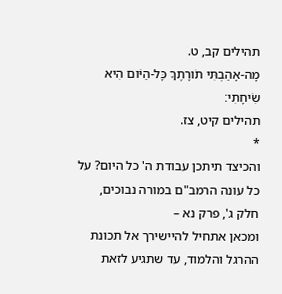תהילים קב, ט.
מָה-אָהַבְתִּי תֹורָתֶךָ כָּל-הַיֹּום הִיא שִׂיחָתִי׃
תהילים קיט, צז.
*
והכיצד תיתכן עבודת ה' כל היום? על כל עונה הרמב"ם במורה נבוכים, חלק ג', פרק נא –
ומכאן אתחיל להיישירך אל תכונת ההרגל והלמוד, עד שתגיע לזאת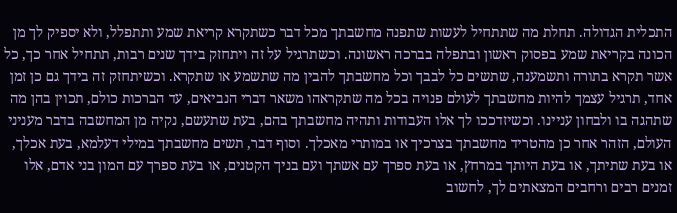התכלית הגדולה. תחלת מה שתתחיל לעשות שתפנה מחשבתך מכל דבר כשתקרא קריאת שמע ותתפלל, ולא יספיק לך מן הכונה בקריאת שמע בפסוק ראשון ובתפלה בברכה ראשונה. וכשתרגיל על זה ויתחזק בידך שנים רבות, תתחיל אחר כך, כל אשר תקרא בתורה ותשמענה, שתשים כל לבבך וכל מחשבתך להבין מה שתשמע או שתקרא. וכשיתחזק זה בידך גם כן זמן אחד, תרגיל עצמך להיות מחשבתך לעולם פנויה בכל מה שתקראהו משאר דברי הנביאים, עד הברכות כולם, תכוין בהן מה שתהגה בו ולבחון עניינו. וכשיזדככו לך אלו העבודות ותהיה מחשבתך בהם, בעת שתעשם, נקיה מן המחשבה בדבר מעניני העולם, הזהר אחר כן מהטריד מחשבתך בצרכיך או במותרי מאכלך. וסוף דבר, תשים מחשבתך במילי דעלמא, בעת אכלך, או בעת שתיתך, או בעת היותך במרחץ, או בעת ספרך עם אשתך ועם בניך הקטנים, או בעת ספרך עם המון בני אדם, אלו זמנים רבים ורחבים המצאתים לך, לחשוב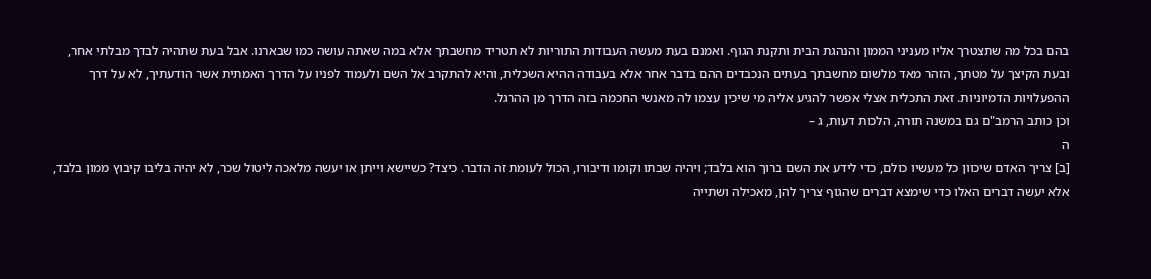בהם בכל מה שתצטרך אליו מעניני הממון והנהגת הבית ותקנת הגוף. ואמנם בעת מעשה העבודות התוריות לא תטריד מחשבתך אלא במה שאתה עושה כמו שבארנו. אבל בעת שתהיה לבדך מבלתי אחר, ובעת הקיצך על מטתך, הזהר מאד מלשום מחשבתך בעתים הנכבדים ההם בדבר אחר אלא בעבודה ההיא השכלית, והיא להתקרב אל השם ולעמוד לפניו על הדרך האמתית אשר הודעתיך, לא על דרך ההפעלויות הדמיוניות. זאת התכלית אצלי אפשר להגיע אליה מי שיכין עצמו לה מאנשי החכמה בזה הדרך מן ההרגל.
וכן כותב הרמב"ם גם במשנה תורה, הלכות דעות, ג –
ה
[ב] צריך האדם שיכוון כל מעשיו כולם, כדי לידע את השם ברוך הוא בלבד; ויהיה שבתו וקומו ודיבורו, הכול לעומת זה הדבר. כיצד? כשיישא וייתן או יעשה מלאכה ליטול שכר, לא יהיה בליבו קיבוץ ממון בלבד, אלא יעשה דברים האלו כדי שימצא דברים שהגוף צריך להן, מאכילה ושתייה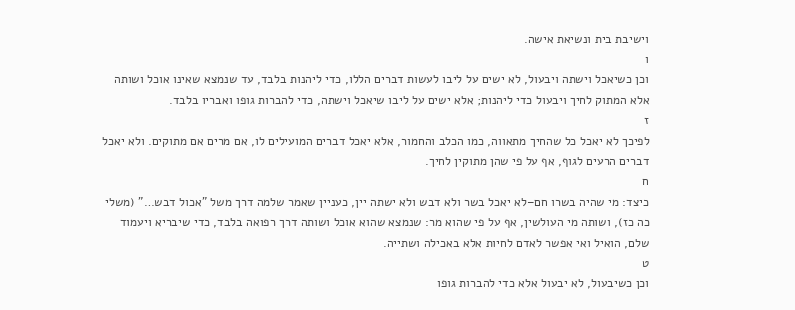וישיבת בית ונשיאת אישה.
ו
וכן כשיאכל וישתה ויבעול, לא ישים על ליבו לעשות דברים הללו, כדי ליהנות בלבד, עד שנמצא שאינו אוכל ושותה אלא המתוק לחיך ויבעול כדי ליהנות; אלא ישים על ליבו שיאכל וישתה, כדי להברות גופו ואבריו בלבד.
ז
לפיכך לא יאכל כל שהחיך מתאווה, כמו הכלב והחמור, אלא יאכל דברים המועילים לו, אם מרים אם מתוקים. ולא יאכל דברים הרעים לגוף, אף על פי שהן מתוקין לחיך.
ח
כיצד: מי שהיה בשרו חם–לא יאכל בשר ולא דבש ולא ישתה יין, כעניין שאמר שלמה דרך משל "אכול דבש…" (משלי כה כז), ושותה מי העולשין, אף על פי שהוא מר: שנמצא שהוא אוכל ושותה דרך רפואה בלבד, כדי שיבריא ויעמוד שלם, הואיל ואי אפשר לאדם לחיות אלא באכילה ושתייה.
ט
וכן כשיבעול, לא יבעול אלא כדי להברות גופו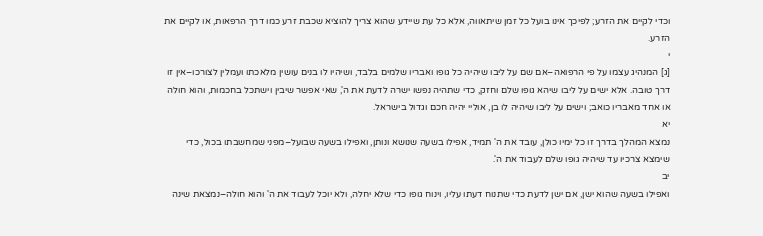וכדי לקיים את הזרע; לפיכך אינו בועל כל זמן שיתאווה, אלא כל עת שיידע שהוא צריך להוציא שכבת זרע כמו דרך הרפאות, או לקיים את הזרע.
י
[ג] המנהיג עצמו על פי הרפואה–אם שם על ליבו שיהיה כל גופו ואבריו שלמים בלבד, ושיהיו לו בנים עושין מלאכתו ועמלין לצורכו–אין זו דרך טובה. אלא ישים על ליבו שיהא גופו שלם וחזק, כדי שתהיה נפשו ישרה לדעת את ה', שאי אפשר שיבין וישתכל בחכמות, והוא חולה או אחד מאבריו כואב; וישים על ליבו שיהיה לו בן, אוליי יהיה חכם וגדול בישראל.
יא
נמצא המהלך בדרך זו כל ימיו כולן, עובד את ה' תמיד, אפילו בשעה שנושא ונותן, ואפילו בשעה שבועל–מפני שמחשבתו בכול, כדי שימצא צרכיו עד שיהיה גופו שלם לעבוד את ה'.
יב
ואפילו בשעה שהוא ישן, אם ישן לדעת כדי שתנוח דעתו עליו, וינוח גופו כדי שלא יחלה, ולא יוכל לעבוד את ה' והוא חולה–נמצאת שינה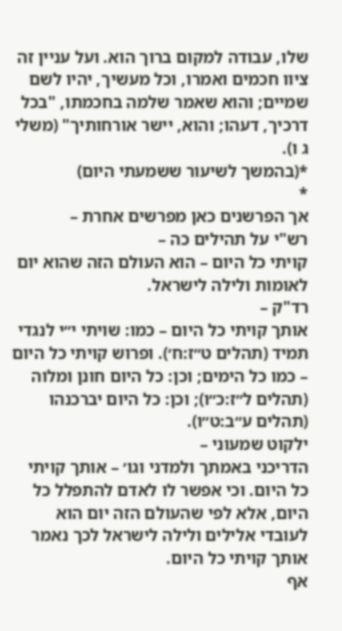שלו, עבודה למקום ברוך הוא. ועל עניין זה ציוו חכמים ואמרו, וכל מעשיך, יהיו לשם שמיים; והוא שאמר שלמה בחכמתו, "בכל דרכיך, דעהו; והוא, יישר אורחותיך" (משלי ג ו).
*(בהמשך לשיעור ששמעתי היום)
*
אך הפרשנים כאן מפרשים אחרת –
רש"י על תהילים כה –
קויתי כל היום – הוא העולם הזה שהוא יום לאומות ולילה לישראל.
רד"ק –
אותך קויתי כל היום – כמו: שויתי י״י לנגדי תמיד (תהלים ט״ז:ח׳). ופרוש קויתי כל היום – כמו כל הימים; וכן: כל היום חונן ומלוה (תהלים ל״ז:כ״ו); וכן: כל היום יברכנהו (תהלים ע״ב:ט״ו).
ילקוט שמעוני –
הדריכני באמתך ולמדני וגו׳ – אותך קויתי כל היום. וכי אפשר לו לאדם להתפלל כל היום, אלא לפי שהעולם הזה יום הוא לעובדי אלילים ולילה לישראל לכך נאמר אותך קויתי כל היום.
אף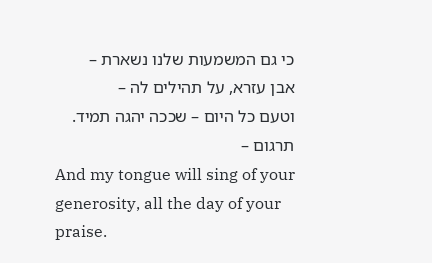כי גם המשמעות שלנו נשארת –
אבן עזרא, על תהילים לה –
וטעם כל היום – שככה יהגה תמיד.
תרגום –
And my tongue will sing of your generosity, all the day of your praise.